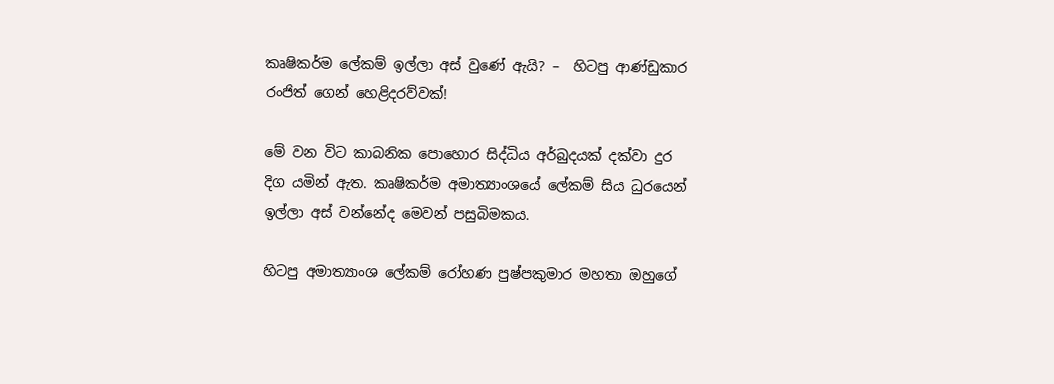කෘෂිකර්ම ලේකම් ඉල්ලා අස් වුණේ ඇයි? –  හිටපු ආණ්ඩුකාර රංජිත් ගෙන් හෙළිදරව්වක්!

මේ වන විට කාබනික පොහොර සිද්ධිය අර්බුදයක් දක්වා දුර දිග යමින් ඇත. කෘෂිකර්ම අමාත්‍යාංශයේ ලේකම් සිය ධුරයෙන් ඉල්ලා අස් වන්නේද මෙවන් පසුබිමකය.

හිටපු අමාත්‍යාංශ ලේකම් රෝහණ පුෂ්පකුමාර මහතා ඔහුගේ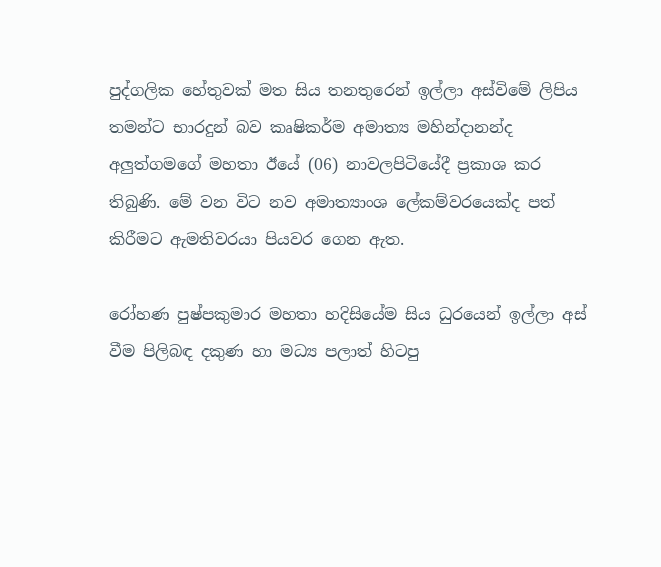පුද්ගලික හේතුවක් මත සිය තනතුරෙන් ඉල්ලා අස්විමේ ලිපිය තමන්ට භාරදුන් බව කෘෂිකර්ම අමාත්‍ය මහින්දානන්ද අලුත්ගමගේ මහතා ඊයේ (06) නාවලපිටියේදී ප්‍රකාශ කර තිබුණි. මේ වන විට නව අමාත්‍යාංශ ලේකම්වරයෙක්ද පත් කිරීමට ඇමතිවරයා පියවර ගෙන ඇත.

රෝහණ පුෂ්පකුමාර මහතා හදිසියේම සිය ධුරයෙන් ඉල්ලා අස් වීම පිලිබඳ දකුණ හා මධ්‍ය පලාත් හිටපු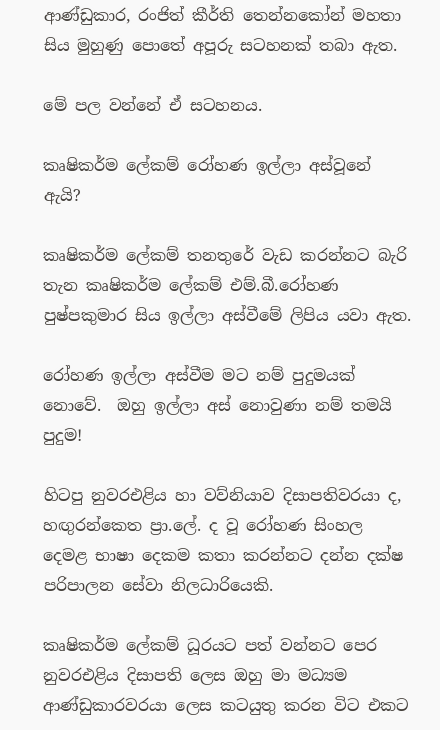ආණ්ඩුකාර, රංජිත් කීර්ති තෙන්නකෝන් මහතා සිය මුහුණු පොතේ අපූරු සටහනක් තබා ඇත.

මේ පල වන්නේ ඒ සටහනය.

කෘෂිකර්ම ලේකම් රෝහණ ඉල්ලා අස්වූනේ ඇයි?

කෘෂිකර්ම ලේකම් තනතුරේ වැඩ කරන්නට බැරි තැන කෘෂිකර්ම ලේකම් එම්.බී.රෝහණ පුෂ්පකුමාර සිය ඉල්ලා අස්වීමේ ලිපිය යවා ඇත.

රෝහණ ඉල්ලා අස්වීම මට නම් පුදුමයක් නොවේ.  ඔහු ඉල්ලා අස් නොවුණා නම් තමයි පුදුම!

හිටපු නුවරඑළිය හා වව්නියාව දිසාපතිවරයා ද, හඟුරන්කෙත ප්‍රා.ලේ. ද වූ රෝහණ සිංහල දෙමළ භාෂා දෙකම කතා කරන්නට දන්න දක්ෂ පරිපාලන සේවා නිලධාරියෙකි.

කෘෂිකර්ම ලේකම් ධූරයට පත් වන්නට පෙර නුවරඑළිය දිසාපති ලෙස ඔහු මා මධ්‍යම ආණ්ඩුකාරවරයා ලෙස කටයුතු කරන විට එකට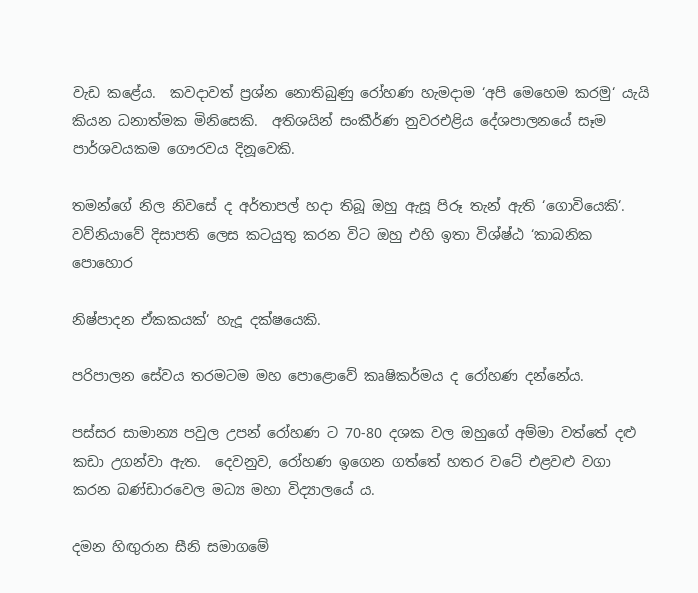වැඩ කළේය.  කවදාවත් ප්‍රශ්න නොතිබුණු රෝහණ හැමදාම ‘අපි මෙහෙම කරමු‘ යැයි කියන ධනාත්මක මිනිසෙකි.  අතිශයින් සංකීර්ණ නුවරඑළිය දේශපාලනයේ සෑම පාර්ශවයකම ගෞරවය දිනූවෙකි.

තමන්ගේ නිල නිවසේ ද අර්තාපල් හදා තිබූ ඔහු ඇසූ පිරූ තැන් ඇති ‘ගොවියෙකි‘.  වව්නියාවේ දිසාපති ලෙස කටයුතු කරන විට ඔහු එහි ඉතා විශ්ෂ්ඨ ‘කාබනික පොහොර

නිෂ්පාදන ඒකකයක්‘ හැදූ දක්ෂයෙකි.

පරිපාලන සේවය තරමටම මහ පොළොවේ කෘෂිකර්මය ද රෝහණ දන්නේය.

පස්සර සාමාන්‍ය පවුල උපන් රෝහණ ට 70-80 දශක වල ඔහුගේ අම්මා වත්තේ දළු කඩා උගන්වා ඇත.  දෙවනුව, රෝහණ ඉගෙන ගත්තේ හතර වටේ එළවළු වගා කරන බණ්ඩාරවෙල මධ්‍ය මහා විද්‍යාලයේ ය.

දමන හිඟුරාන සීනි සමාගමේ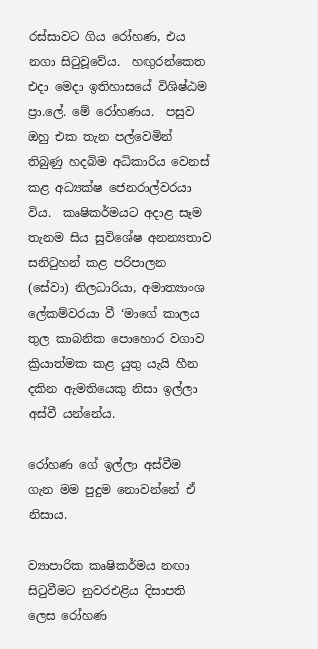රස්සාවට ගිය රෝහණ, එය නගා සිටුවූවේය.  හඟුරන්කෙත එදා මෙදා ඉතිහාසයේ විශිෂ්ඨම ප්‍රා.ලේ. මේ රෝහණය.  පසුව ඔහු එක තැන පල්වෙමින් තිබුණු හදබිම අධිකාරිය වෙනස් කළ අධ්‍යක්ෂ ජෙනරාල්වරයා විය.  කෘෂිකර්මයට අදාළ සෑම තැනම සිය සුවිශේෂ අනන්‍යතාව සනිටුහන් කළ පරිපාලන (සේවා) නිලධාරියා, අමාත්‍යාංශ ලේකම්වරයා වී ‘මාගේ කාලය තුල කාබනික පොහොර වගාව ක්‍රියාත්මක කළ යුතු යැයි හීන දකින ඇමතියෙකු නිසා ඉල්ලා අස්වී යන්නේය.

රෝහණ ගේ ඉල්ලා අස්වීම ගැන මම පුදුම නොවන්නේ ඒ නිසාය.

ව්‍යාපාරික කෘෂිකර්මය නඟා සිටුවීමට නුවරඑළිය දිසාපති ලෙස රෝහණ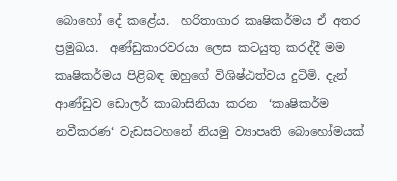බොහෝ දේ කළේය.  හරිතාගාර කෘෂිකර්මය ඒ අතර ප්‍රමුඛය.  අණ්ඩුකාරවරයා ලෙස කටයුතු කරද්දී මම කෘෂිකර්මය පිළිබඳ ඔහුගේ විශිෂ්ඨත්වය දුටිමි. දැන් ආණ්ඩුව ඩොලර් කාබාසිනියා කරන  ‘කෘෂිකර්ම නවීකරණ‘ වැඩසටහනේ නියමු ව්‍යාපෘති බොහෝමයක්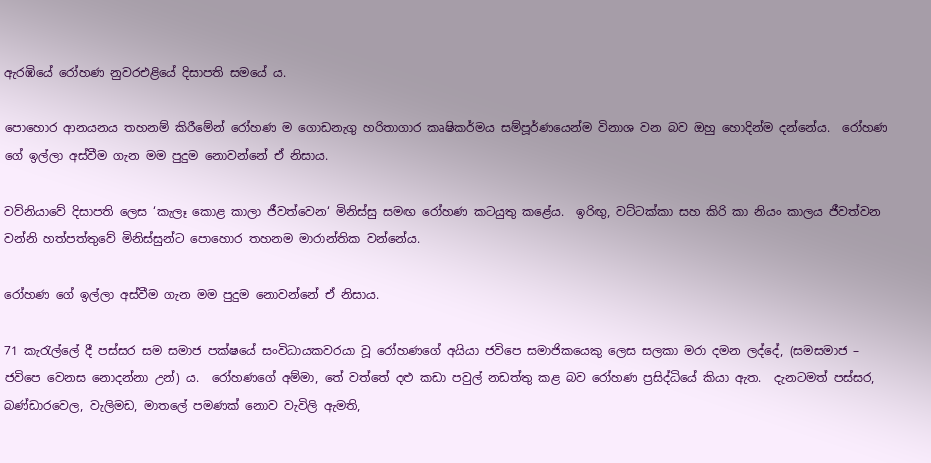ඇරඹියේ රෝහණ නුවරඑළියේ දිසාපති සමයේ ය.

පොහොර ආනයනය තහනම් කිරීමේන් රෝහණ ම ගොඩනැගු හරිතාගාර කෘෂිකර්මය සම්පූර්ණයෙන්ම විනාශ වන බව ඔහු හොදින්ම දන්නේය.  රෝහණ ගේ ඉල්ලා අස්වීම ගැන මම පුදුම නොවන්නේ ඒ නිසාය.

වව්නියාවේ දිසාපති ලෙස ‘කැලෑ කොළ කාලා ජීවත්වෙන‘ මිනිස්සු සමඟ රෝහණ කටයුතු කළේය.  ඉරිඟු, වට්ටක්කා සහ කිරි කා නියං කාලය ජීවත්වන වන්නි හත්පත්තුවේ මිනිස්සුන්ට පොහොර තහනම මාරාන්තික වන්නේය.

රෝහණ ගේ ඉල්ලා අස්වීම ගැන මම පුදුම නොවන්නේ ඒ නිසාය.

71 කැරැල්ලේ දී පස්සර සම සමාජ පක්ෂයේ සංවිධායකවරයා වූ රෝහණගේ අයියා ජවිපෙ සමාජිකයෙකු ලෙස සලකා මරා දමන ලද්දේ, (සමසමාජ – ජවිපෙ වෙනස නොදන්නා උන්) ය.  රෝහණගේ අම්මා, තේ වත්තේ දළු කඩා පවුල් නඩත්තු කළ බව රෝහණ ප්‍රසිද්ධියේ කියා ඇත.  දැනටමත් පස්සර, බණ්ඩාරවෙල, වැලිමඩ, මාතලේ පමණක් නොව වැවිලි ඇමති,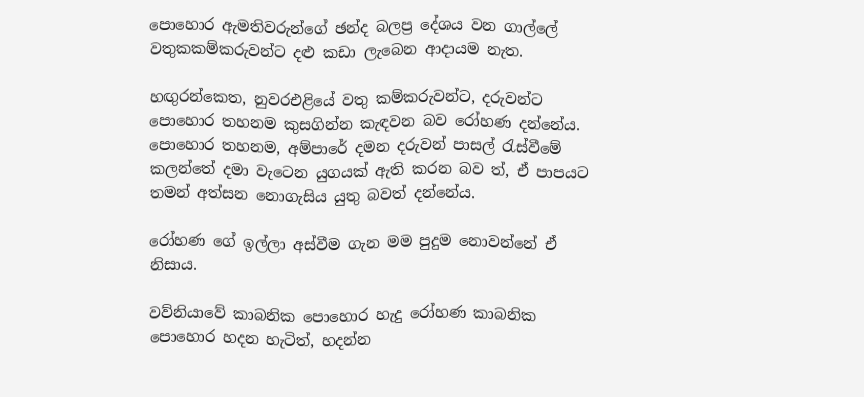පොහොර ඇමතිවරුන්ගේ ඡන්ද බලප්‍ර දේශය වන ගාල්ලේ වතුකකම්කරුවන්ට දළු කඩා ලැබෙන ආදායම නැත.

හඟුරන්කෙත, නුවරඑළියේ වතු කම්කරුවන්ට, දරුවන්ට පොහොර තහනම කුසගින්න කැඳවන බව රෝහණ දන්නේය. පොහොර තහනම, අම්පාරේ දමන දරුවන් පාසල් රැස්වීමේ කලන්තේ දමා වැටෙන යුගයක් ඇති කරන බව ත්, ඒ පාපයට තමන් අත්සන නොගැසිය යුතු බවත් දන්නේය.

රෝහණ ගේ ඉල්ලා අස්වීම ගැන මම පුදුම නොවන්නේ ඒ නිසාය.

වව්නියාවේ කාබනික පොහොර හැදු රෝහණ කාබනික පොහොර හදන හැටිත්, හදන්න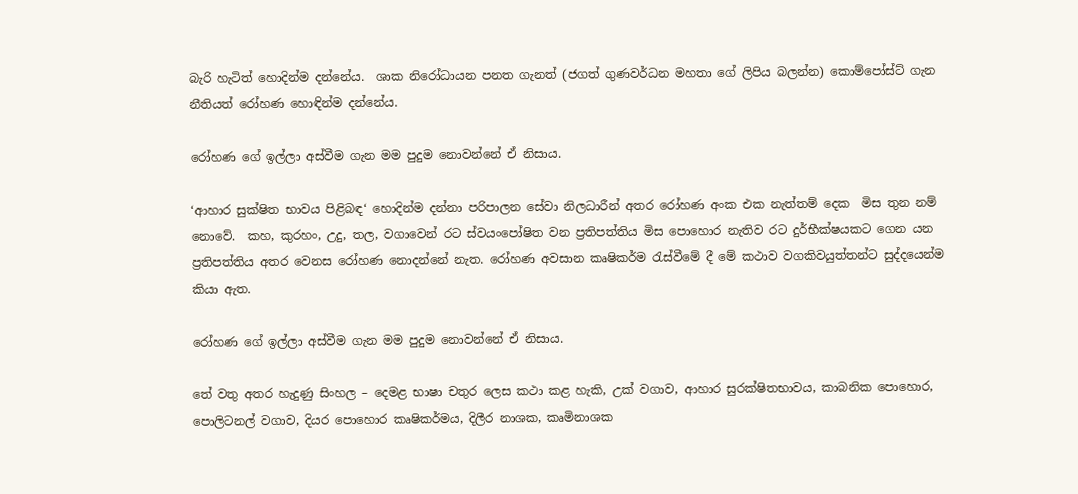බැරි හැටිත් හොදින්ම දන්නේය.  ශාක නිරෝධායන පනත ගැනත් (ජගත් ගුණවර්ධන මහතා ගේ ලිපිය බලන්න) කොම්පෝස්ට් ගැන නීතියත් රෝහණ හොඳින්ම දන්නේය.

රෝහණ ගේ ඉල්ලා අස්වීම ගැන මම පුදුම නොවන්නේ ඒ නිසාය.

‘ආහාර සුක්ෂිත භාවය පිළිබඳ‘ හොදින්ම දන්නා පරිපාලන සේවා නිලධාරීන් අතර රෝහණ අංක එක නැත්තම් දෙක  මිස තුන නම් නොවේ.  කහ, කුරහං, උදු, තල, වගාවෙන් රට ස්වයංපෝෂිත වන ප්‍රතිපත්තිය මිස පොහොර නැතිව රට දුර්භීක්ෂයකට ගෙන යන ප්‍රතිපත්තිය අතර වෙනස රෝහණ නොදන්නේ නැත. රෝහණ අවසාන කෘෂිකර්ම රැස්වීමේ දී මේ කථාව වගකිවයුත්තන්ට සුද්දයෙන්ම කියා ඇත.

රෝහණ ගේ ඉල්ලා අස්වීම ගැන මම පුදුම නොවන්නේ ඒ නිසාය.

තේ වතු අතර හැදුණු සිංහල – දෙමළ භාෂා චතුර ලෙස කථා කළ හැකි, උක් වගාව, ආහාර සුරක්ෂිතභාවය, කාබනික පොහොර, පොලිටනල් වගාව, දියර පොහොර කෘෂිකර්මය, දිලීර නාශක, කෘමිනාශක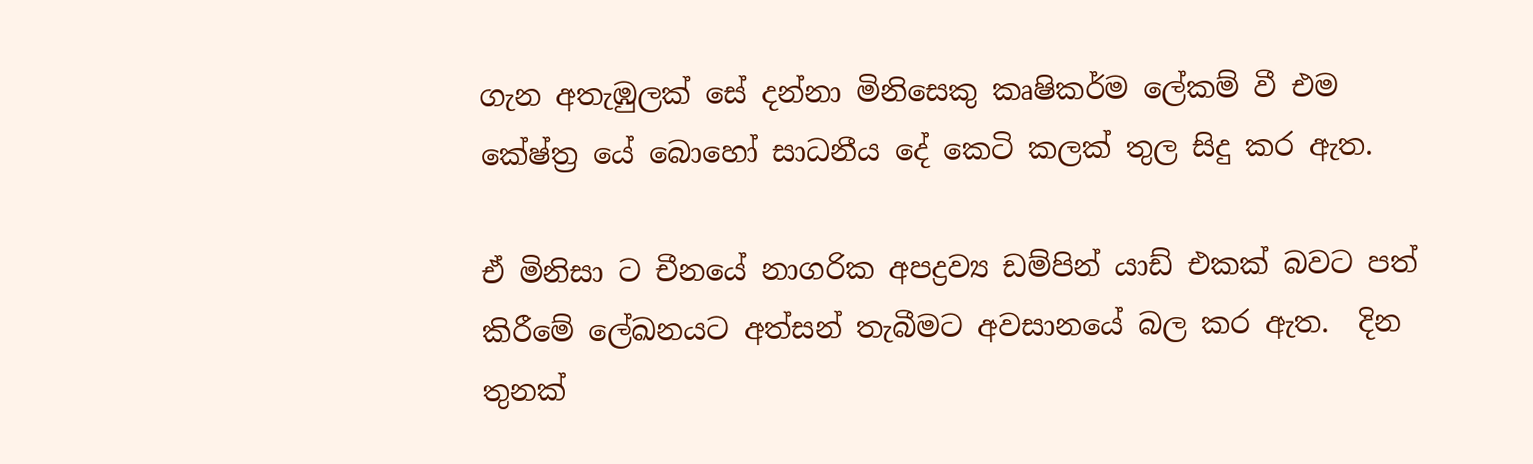ගැන අතැඹුලක් සේ දන්නා මිනිසෙකු කෘෂිකර්ම ලේකම් වී එම කේෂ්ත්‍ර යේ බොහෝ සාධනීය දේ කෙටි කලක් තුල සිදු කර ඇත.

ඒ මිනිසා ට චීනයේ නාගරික අපද්‍රව්‍ය ඩම්පින් යාඩ් එකක් බවට පත් කිරීමේ ලේඛනයට අත්සන් තැබීමට අවසානයේ බල කර ඇත.  දින තුනක්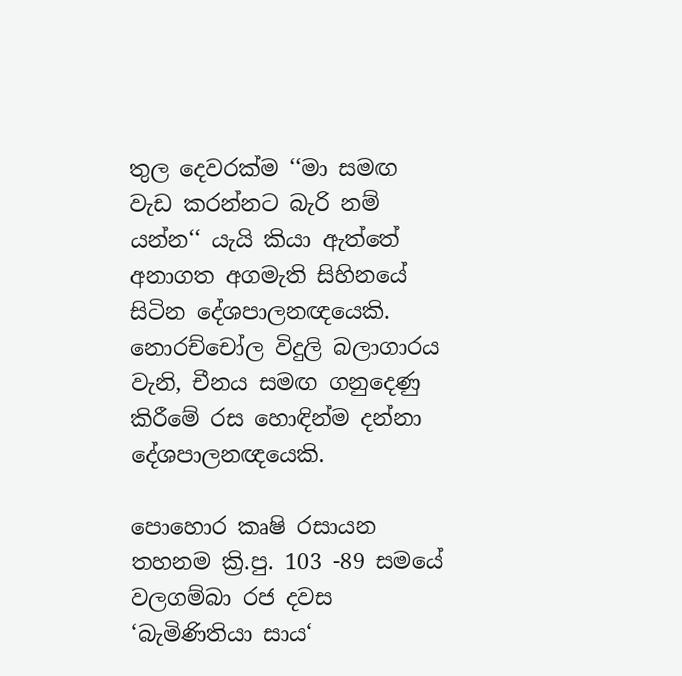තුල දෙවරක්ම ‘‘මා සමඟ වැඩ කරන්නට බැරි නම් යන්න‘‘ යැයි කියා ඇත්තේ අනාගත අගමැති සිහිනයේ සිටින දේශපාලනඥයෙකි. නොරච්චෝල විදුලි බලාගාරය වැනි, චීනය සමඟ ගනුදෙණු කිරීමේ රස හොඳින්ම දන්නා දේශපාලනඥයෙකි.

පොහොර කෘෂි රසායන තහනම ක්‍රි.පු. 103 -89 සමයේ වලගම්බා රජ දවස ‘බැමිණිතියා සාය‘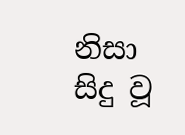නිසා සිදු වූ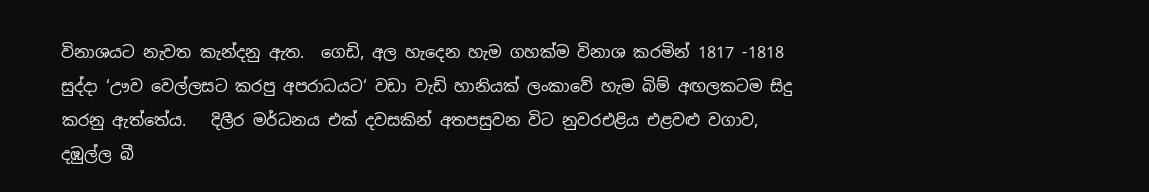විනාශයට නැවත කැන්දනු ඇත.  ගෙඩි, අල හැදෙන හැම ගහක්ම විනාශ කරමින් 1817 -1818 සුද්දා ‘ඌව වෙල්ලසට කරපු අපරාධයට‘ වඩා වැඩි හානියක් ලංකාවේ හැම බිම් අඟලකටම සිදු කරනු ඇත්තේය.   දිලීර මර්ධනය එක් දවසකින් අතපසුවන විට නුවරඑළිය එළවළු වගාව, දඹුල්ල බී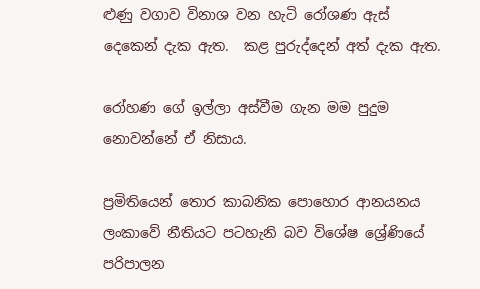ළුණු වගාව විනාශ වන හැටි රෝශණ ඇස් දෙකෙන් දැක ඇත.  කළ පුරුද්දෙන් අත් දැක ඇත.

රෝහණ ගේ ඉල්ලා අස්වීම ගැන මම පුදුම නොවන්නේ ඒ නිසාය.

ප්‍රමිතියෙන් තොර කාබනික පොහොර ආනයනය ලංකාවේ නීතියට පටහැනි බව විශේෂ ශ්‍රේණියේ පරිපාලන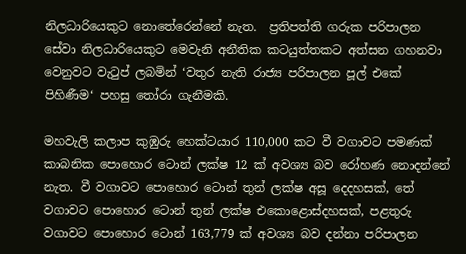නිලධාරියෙකුට නොතේරෙන්නේ නැත.  ප්‍රතිපත්ති ගරුක පරිපාලන සේවා නිලධාරියෙකුට මෙවැනි අනීතික කටයුත්තකට අත්සන ගහනවා වෙනුවට වැටුප් ලබමින් ‘වතුර නැති රාජ්‍ය පරිපාලන පූල් එකේ පිහිණීම‘ පහසු තෝරා ගැනීමකි.

මහවැලි කලාප කුඹුරු හෙක්ටයාර 110,000 කට වී වගාවට පමණක් කාබනික පොහොර ටොන් ලක්ෂ 12 ක් අවශ්‍ය බව රෝහණ නොදන්නේ නැත. වී වගාවට පොහොර ටොන් තුන් ලක්ෂ අසූ දෙදහසක්, තේ වගාවට පොහොර ටොන් තුන් ලක්ෂ එකොළොස්දහසක්, පළතුරු වගාවට පොහොර ටොන් 163,779 ක් අවශ්‍ය බව දන්නා පරිපාලන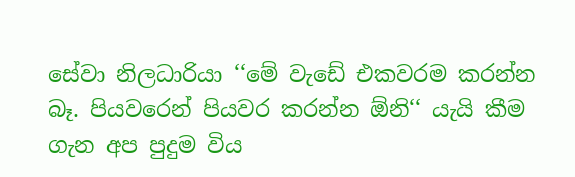සේවා නිලධාරියා ‘‘මේ වැඩේ එකවරම කරන්න බෑ. පියවරෙන් පියවර කරන්න ඕනි‘‘ යැයි කීම ගැන අප පුදුම විය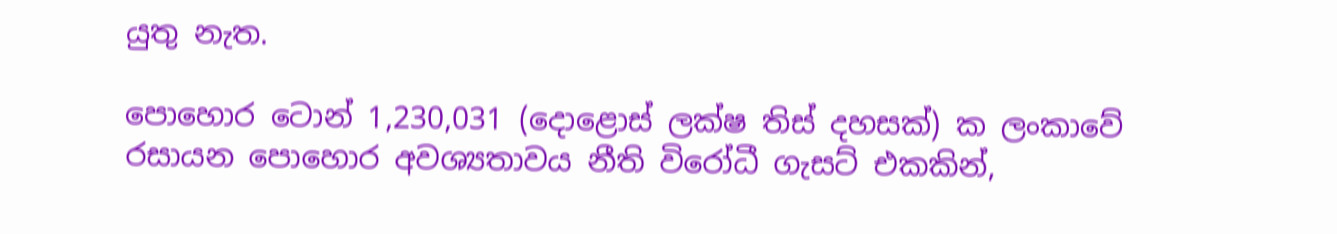යුතු නැත.

පොහොර ටොන් 1,230,031 (දොළොස් ලක්ෂ තිස් දහසක්) ක ලංකාවේ රසායන පොහොර අවශ්‍යතාවය නීති විරෝධී ගැසට් එකකින්,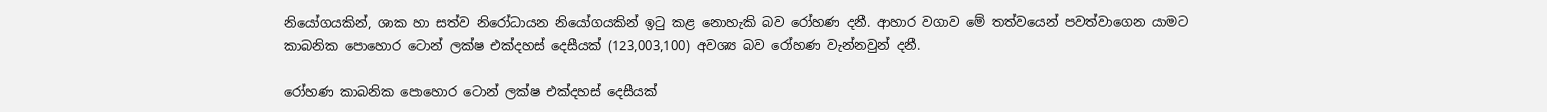නියෝගයකින්, ශාක හා සත්ව නිරෝධායන නියෝගයකින් ඉටු කළ නොහැකි බව රෝහණ දනී. ආහාර වගාව මේ තත්වයෙන් පවත්වාගෙන යාමට කාබනික පොහොර ටොන් ලක්ෂ එක්දහස් දෙසීයක් (123,003,100) අවශ්‍ය බව රෝහණ වැන්නවුන් දනී.

රෝහණ කාබනික පොහොර ටොන් ලක්ෂ එක්දහස් දෙසීයක්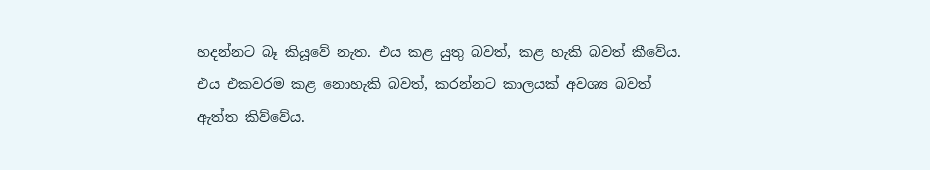හදන්නට බෑ කියූවේ නැත. එය කළ යුතු බවත්, කළ හැකි බවත් කීවේය. එය එකවරම කළ නොහැකි බවත්, කරන්නට කාලයක් අවශ්‍ය බවත් ඇත්ත කිව්වේය.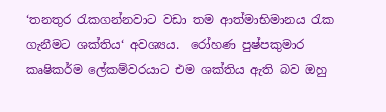‘තනතුර රැකගන්නවාට වඩා තම ආත්මාභිමානය රැක ගැනීමට ශක්තිය‘ අවශ්‍යය.  රෝහණ පුෂ්පකුමාර කෘෂිකර්ම ලේකම්වරයාට එම ශක්තිය ඇති බව ඔහු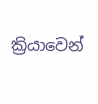ක්‍රියාවෙන්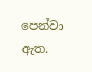පෙන්වා ඇත.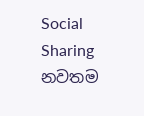Social Sharing
නවතම